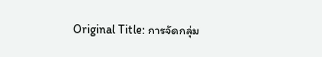Original Title: การจัดกลุ่ม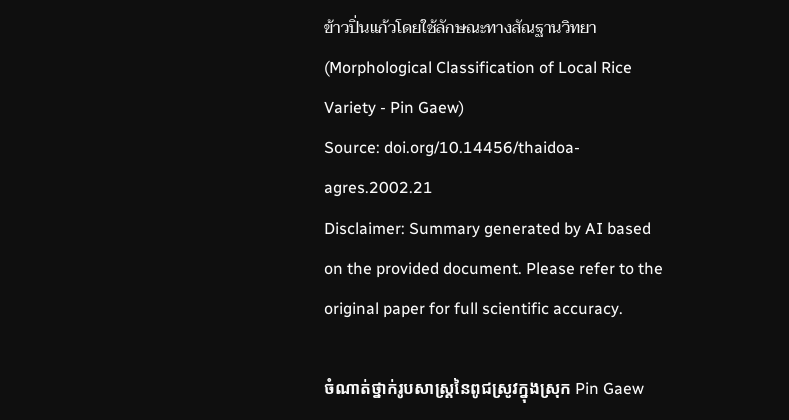ข้าวปิ่นแก้วโดยใช้ลักษณะทางสัณฐานวิทยา (Morphological Classification of Local Rice Variety - Pin Gaew)
Source: doi.org/10.14456/thaidoa-agres.2002.21
Disclaimer: Summary generated by AI based on the provided document. Please refer to the original paper for full scientific accuracy.

ចំណាត់ថ្នាក់រូបសាស្ត្រនៃពូជស្រូវក្នុងស្រុក Pin Gaew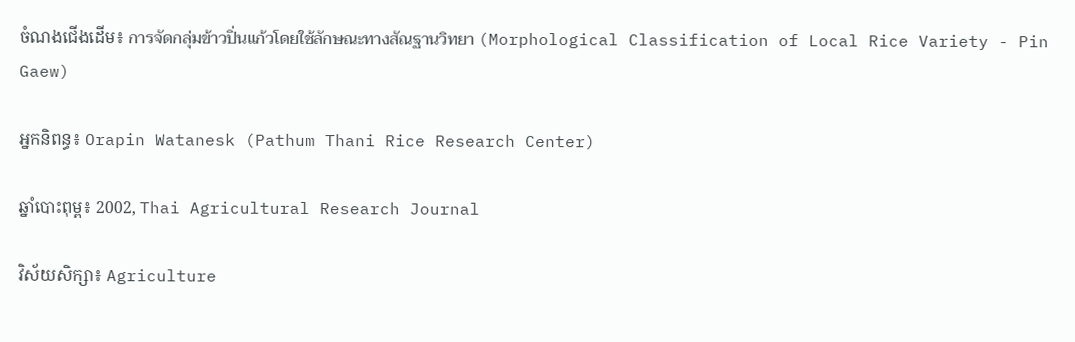ចំណងជើងដើម៖ การจัดกลุ่มข้าวปิ่นแก้วโดยใช้ลักษณะทางสัณฐานวิทยา (Morphological Classification of Local Rice Variety - Pin Gaew)

អ្នកនិពន្ធ៖ Orapin Watanesk (Pathum Thani Rice Research Center)

ឆ្នាំបោះពុម្ព៖ 2002, Thai Agricultural Research Journal

វិស័យសិក្សា៖ Agriculture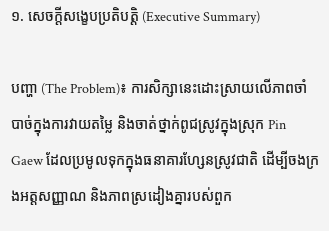១. សេចក្តីសង្ខេបប្រតិបត្តិ (Executive Summary)

បញ្ហា (The Problem)៖ ការសិក្សានេះដោះស្រាយលើភាពចាំបាច់ក្នុងការវាយតម្លៃ និងចាត់ថ្នាក់ពូជស្រូវក្នុងស្រុក Pin Gaew ដែលប្រមូលទុកក្នុងធនាគារហ្សែនស្រូវជាតិ ដើម្បីចងក្រងអត្តសញ្ញាណ និងភាពស្រដៀងគ្នារបស់ពួក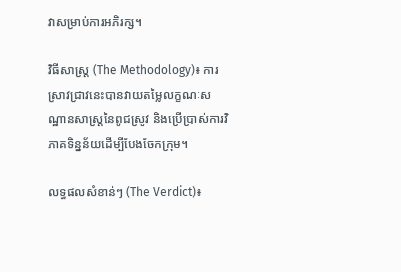វាសម្រាប់ការអភិរក្ស។

វិធីសាស្ត្រ (The Methodology)៖ ការស្រាវជ្រាវនេះបានវាយតម្លៃលក្ខណៈសណ្ឋានសាស្ត្រនៃពូជស្រូវ និងប្រើប្រាស់ការវិភាគទិន្នន័យដើម្បីបែងចែកក្រុម។

លទ្ធផលសំខាន់ៗ (The Verdict)៖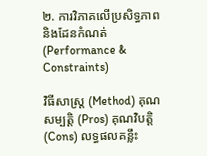២. ការវិភាគលើប្រសិទ្ធភាព និងដែនកំណត់ (Performance & Constraints)

វិធីសាស្ត្រ (Method) គុណសម្បត្តិ (Pros) គុណវិបត្តិ (Cons) លទ្ធផលគន្លឹះ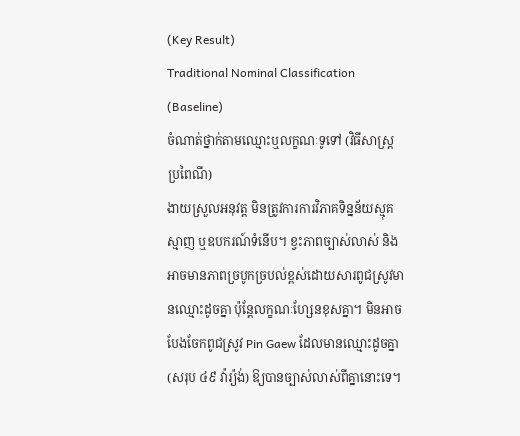(Key Result)
Traditional Nominal Classification (Baseline)
ចំណាត់ថ្នាក់តាមឈ្មោះឬលក្ខណៈទូទៅ (វិធីសាស្ត្រប្រពៃណី)
ងាយស្រួលអនុវត្ត មិនត្រូវការការវិភាគទិន្នន័យស្មុគស្មាញ ឬឧបករណ៍ទំនើប។ ខ្វះភាពច្បាស់លាស់ និងអាចមានភាពច្របូកច្របល់ខ្ពស់ដោយសារពូជស្រូវមានឈ្មោះដូចគ្នា ប៉ុន្តែលក្ខណៈហ្សែនខុសគ្នា។ មិនអាចបែងចែកពូជស្រូវ Pin Gaew ដែលមានឈ្មោះដូចគ្នា (សរុប ៤៩ វ៉ារ្យ៉ង់) ឱ្យបានច្បាស់លាស់ពីគ្នានោះទេ។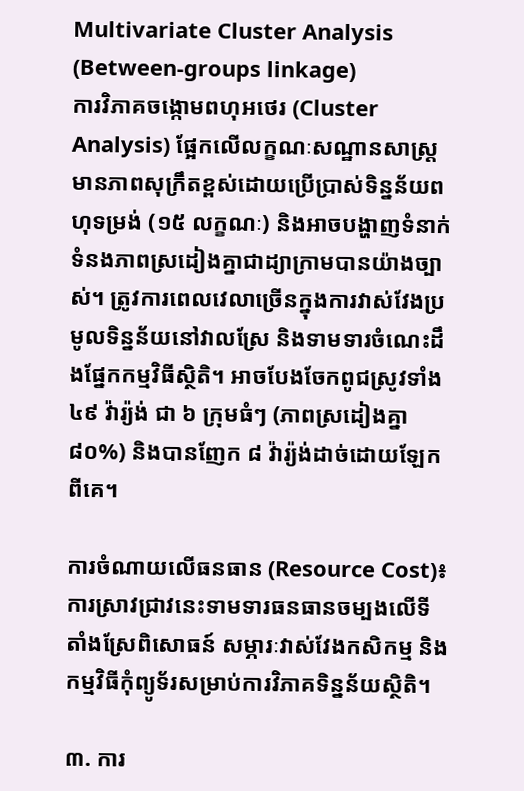Multivariate Cluster Analysis (Between-groups linkage)
ការវិភាគចង្កោមពហុអថេរ (Cluster Analysis) ផ្អែកលើលក្ខណៈសណ្ឋានសាស្ត្រ
មានភាពសុក្រឹតខ្ពស់ដោយប្រើប្រាស់ទិន្នន័យពហុទម្រង់ (១៥ លក្ខណៈ) និងអាចបង្ហាញទំនាក់ទំនងភាពស្រដៀងគ្នាជាដ្យាក្រាមបានយ៉ាងច្បាស់។ ត្រូវការពេលវេលាច្រើនក្នុងការវាស់វែងប្រមូលទិន្នន័យនៅវាលស្រែ និងទាមទារចំណេះដឹងផ្នែកកម្មវិធីស្ថិតិ។ អាចបែងចែកពូជស្រូវទាំង ៤៩ វ៉ារ្យ៉ង់ ជា ៦ ក្រុមធំៗ (ភាពស្រដៀងគ្នា ៨០%) និងបានញែក ៨ វ៉ារ្យ៉ង់ដាច់ដោយឡែកពីគេ។

ការចំណាយលើធនធាន (Resource Cost)៖ ការស្រាវជ្រាវនេះទាមទារធនធានចម្បងលើទីតាំងស្រែពិសោធន៍ សម្ភារៈវាស់វែងកសិកម្ម និងកម្មវិធីកុំព្យូទ័រសម្រាប់ការវិភាគទិន្នន័យស្ថិតិ។

៣. ការ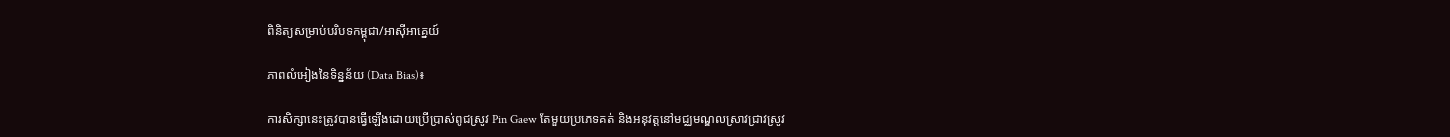ពិនិត្យសម្រាប់បរិបទកម្ពុជា/អាស៊ីអាគ្នេយ៍

ភាពលំអៀងនៃទិន្នន័យ (Data Bias)៖

ការសិក្សានេះត្រូវបានធ្វើឡើងដោយប្រើប្រាស់ពូជស្រូវ Pin Gaew តែមួយប្រភេទគត់ និងអនុវត្តនៅមជ្ឈមណ្ឌលស្រាវជ្រាវស្រូវ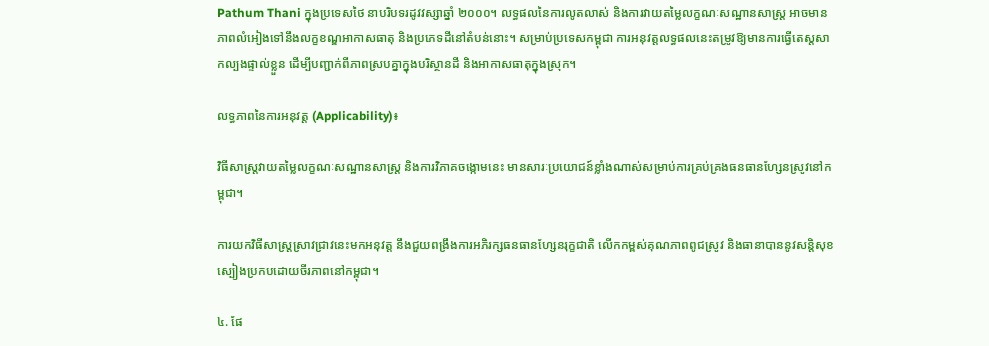Pathum Thani ក្នុងប្រទេសថៃ នាបរិបទរដូវវស្សាឆ្នាំ ២០០០។ លទ្ធផលនៃការលូតលាស់ និងការវាយតម្លៃលក្ខណៈសណ្ឋានសាស្ត្រ អាចមានភាពលំអៀងទៅនឹងលក្ខខណ្ឌអាកាសធាតុ និងប្រភេទដីនៅតំបន់នោះ។ សម្រាប់ប្រទេសកម្ពុជា ការអនុវត្តលទ្ធផលនេះតម្រូវឱ្យមានការធ្វើតេស្តសាកល្បងផ្ទាល់ខ្លួន ដើម្បីបញ្ជាក់ពីភាពស្របគ្នាក្នុងបរិស្ថានដី និងអាកាសធាតុក្នុងស្រុក។

លទ្ធភាពនៃការអនុវត្ត (Applicability)៖

វិធីសាស្ត្រវាយតម្លៃលក្ខណៈសណ្ឋានសាស្ត្រ និងការវិភាគចង្កោមនេះ មានសារៈប្រយោជន៍ខ្លាំងណាស់សម្រាប់ការគ្រប់គ្រងធនធានហ្សែនស្រូវនៅកម្ពុជា។

ការយកវិធីសាស្ត្រស្រាវជ្រាវនេះមកអនុវត្ត នឹងជួយពង្រឹងការអភិរក្សធនធានហ្សែនរុក្ខជាតិ លើកកម្ពស់គុណភាពពូជស្រូវ និងធានាបាននូវសន្តិសុខស្បៀងប្រកបដោយចីរភាពនៅកម្ពុជា។

៤. ផែ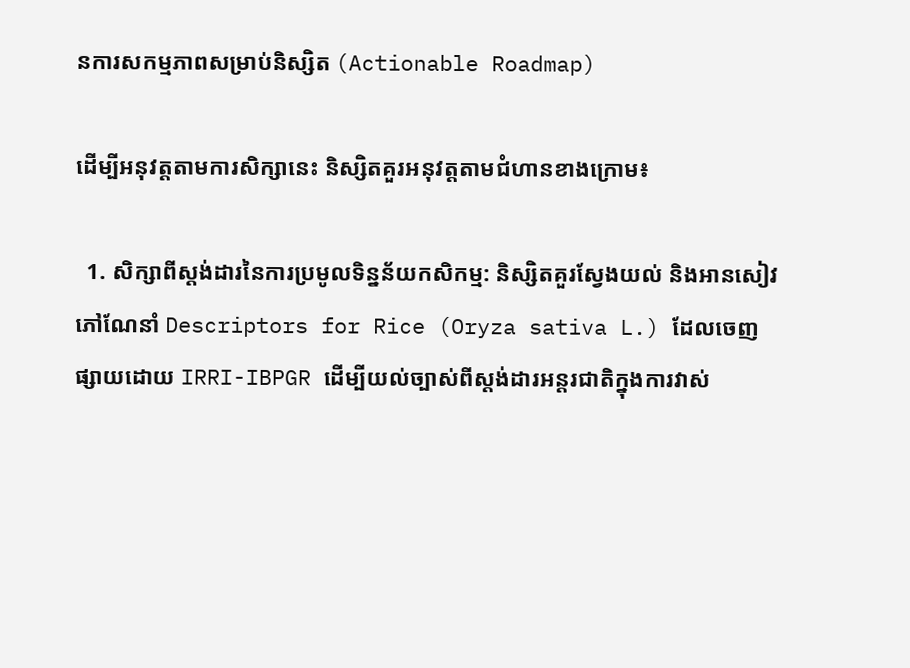នការសកម្មភាពសម្រាប់និស្សិត (Actionable Roadmap)

ដើម្បីអនុវត្តតាមការសិក្សានេះ និស្សិតគួរអនុវត្តតាមជំហានខាងក្រោម៖

  1. សិក្សាពីស្តង់ដារនៃការប្រមូលទិន្នន័យកសិកម្ម: និស្សិតគួរស្វែងយល់ និងអានសៀវភៅណែនាំ Descriptors for Rice (Oryza sativa L.) ដែលចេញផ្សាយដោយ IRRI-IBPGR ដើម្បីយល់ច្បាស់ពីស្តង់ដារអន្តរជាតិក្នុងការវាស់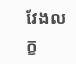វែងលក្ខ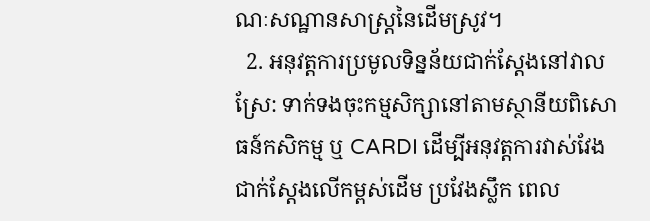ណៈសណ្ឋានសាស្ត្រនៃដើមស្រូវ។
  2. អនុវត្តការប្រមូលទិន្នន័យជាក់ស្តែងនៅវាលស្រែ: ទាក់ទងចុះកម្មសិក្សានៅតាមស្ថានីយពិសោធន៍កសិកម្ម ឬ CARDI ដើម្បីអនុវត្តការវាស់វែងជាក់ស្តែងលើកម្ពស់ដើម ប្រវែងស្លឹក ពេល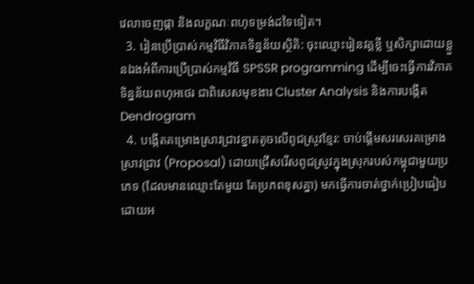វេលាចេញផ្កា និងលក្ខណៈពហុទម្រង់ដទៃទៀត។
  3. រៀនប្រើប្រាស់កម្មវិធីវិភាគទិន្នន័យស្ថិតិ: ចុះឈ្មោះរៀនវគ្គខ្លី ឬសិក្សាដោយខ្លួនឯងអំពីការប្រើប្រាស់កម្មវិធី SPSSR programming ដើម្បីចេះធ្វើការវិភាគទិន្នន័យពហុអថេរ ជាពិសេសមុខងារ Cluster Analysis និងការបង្កើត Dendrogram
  4. បង្កើតគម្រោងស្រាវជ្រាវខ្នាតតូចលើពូជស្រូវខ្មែរ: ចាប់ផ្តើមសរសេរគម្រោងស្រាវជ្រាវ (Proposal) ដោយជ្រើសរើសពូជស្រូវក្នុងស្រុករបស់កម្ពុជាមួយប្រភេទ (ដែលមានឈ្មោះតែមួយ តែប្រភពខុសគ្នា) មកធ្វើការចាត់ថ្នាក់ប្រៀបធៀប ដោយអ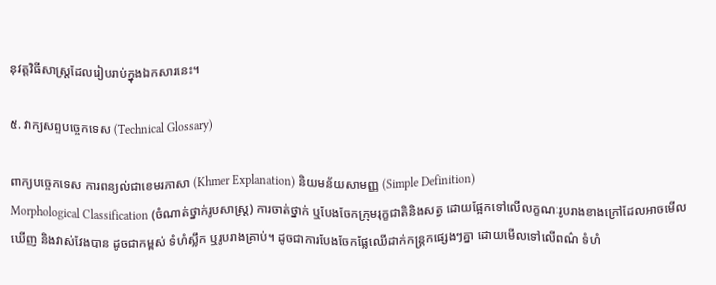នុវត្តវិធីសាស្ត្រដែលរៀបរាប់ក្នុងឯកសារនេះ។

៥. វាក្យសព្ទបច្ចេកទេស (Technical Glossary)

ពាក្យបច្ចេកទេស ការពន្យល់ជាខេមរភាសា (Khmer Explanation) និយមន័យសាមញ្ញ (Simple Definition)
Morphological Classification (ចំណាត់ថ្នាក់រូបសាស្ត្រ) ការចាត់ថ្នាក់ ឬបែងចែកក្រុមរុក្ខជាតិនិងសត្វ ដោយផ្អែកទៅលើលក្ខណៈរូបរាងខាងក្រៅដែលអាចមើលឃើញ និងវាស់វែងបាន ដូចជាកម្ពស់ ទំហំស្លឹក ឬរូបរាងគ្រាប់។ ដូចជាការបែងចែកផ្លែឈើដាក់កន្ត្រកផ្សេងៗគ្នា ដោយមើលទៅលើពណ៌ ទំហំ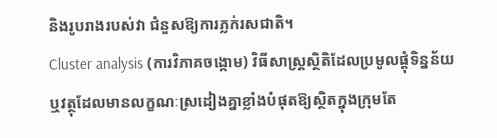និងរូបរាងរបស់វា ជំនួសឱ្យការភ្លក់រសជាតិ។
Cluster analysis (ការវិភាគចង្កោម) វិធីសាស្ត្រស្ថិតិដែលប្រមូលផ្តុំទិន្នន័យ ឬវត្ថុដែលមានលក្ខណៈស្រដៀងគ្នាខ្លាំងបំផុតឱ្យស្ថិតក្នុងក្រុមតែ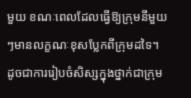មួយ ខណៈពេលដែលធ្វើឱ្យក្រុមនីមួយៗមានលក្ខណៈខុសប្លែកពីក្រុមដទៃ។ ដូចជាការរៀបចំសិស្សក្នុងថ្នាក់ជាក្រុម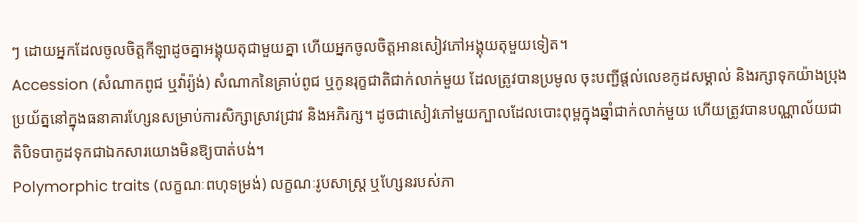ៗ ដោយអ្នកដែលចូលចិត្តកីឡាដូចគ្នាអង្គុយតុជាមួយគ្នា ហើយអ្នកចូលចិត្តអានសៀវភៅអង្គុយតុមួយទៀត។
Accession (សំណាកពូជ ឬវ៉ារ្យ៉ង់) សំណាកនៃគ្រាប់ពូជ ឬកូនរុក្ខជាតិជាក់លាក់មួយ ដែលត្រូវបានប្រមូល ចុះបញ្ជីផ្តល់លេខកូដសម្គាល់ និងរក្សាទុកយ៉ាងប្រុងប្រយ័ត្ននៅក្នុងធនាគារហ្សែនសម្រាប់ការសិក្សាស្រាវជ្រាវ និងអភិរក្ស។ ដូចជាសៀវភៅមួយក្បាលដែលបោះពុម្ពក្នុងឆ្នាំជាក់លាក់មួយ ហើយត្រូវបានបណ្ណាល័យជាតិបិទបាកូដទុកជាឯកសារយោងមិនឱ្យបាត់បង់។
Polymorphic traits (លក្ខណៈពហុទម្រង់) លក្ខណៈរូបសាស្ត្រ ឬហ្សែនរបស់ភា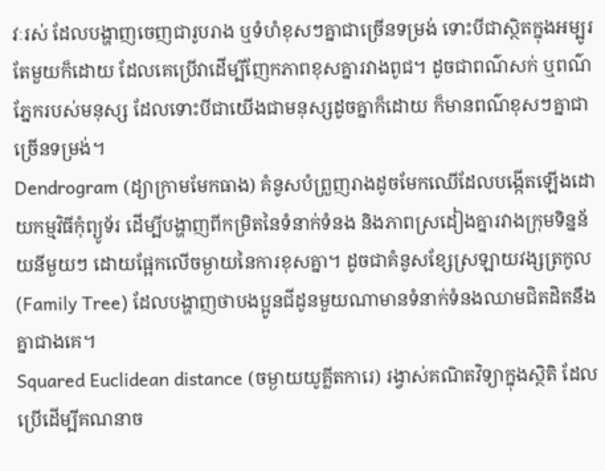វៈរស់ ដែលបង្ហាញចេញជារូបរាង ឬទំហំខុសៗគ្នាជាច្រើនទម្រង់ ទោះបីជាស្ថិតក្នុងអម្បូរតែមួយក៏ដោយ ដែលគេប្រើវាដើម្បីញែកភាពខុសគ្នារវាងពូជ។ ដូចជាពណ៌សក់ ឬពណ៌ភ្នែករបស់មនុស្ស ដែលទោះបីជាយើងជាមនុស្សដូចគ្នាក៏ដោយ ក៏មានពណ៌ខុសៗគ្នាជាច្រើនទម្រង់។
Dendrogram (ដ្យាក្រាមមែកធាង) គំនូសបំព្រួញរាងដូចមែកឈើដែលបង្កើតឡើងដោយកម្មវិធីកុំព្យូទ័រ ដើម្បីបង្ហាញពីកម្រិតនៃទំនាក់ទំនង និងភាពស្រដៀងគ្នារវាងក្រុមទិន្នន័យនីមួយៗ ដោយផ្អែកលើចម្ងាយនៃការខុសគ្នា។ ដូចជាគំនូសខ្សែស្រឡាយវង្សត្រកូល (Family Tree) ដែលបង្ហាញថាបងប្អូនជីដូនមួយណាមានទំនាក់ទំនងឈាមជិតដិតនឹងគ្នាជាងគេ។
Squared Euclidean distance (ចម្ងាយយូគ្លីតការេ) រង្វាស់គណិតវិទ្យាក្នុងស្ថិតិ ដែលប្រើដើម្បីគណនាច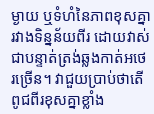ម្ងាយ ឬទំហំនៃភាពខុសគ្នារវាងទិន្នន័យពីរ ដោយវាស់ជាបន្ទាត់ត្រង់ឆ្លងកាត់អថេរច្រើន។ វាជួយប្រាប់ថាតើពូជពីរខុសគ្នាខ្លាំង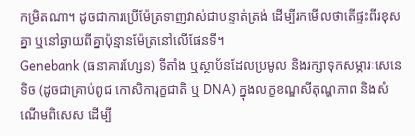កម្រិតណា។ ដូចជាការប្រើម៉ែត្រទាញវាស់ជាបន្ទាត់ត្រង់ ដើម្បីរកមើលថាតើផ្ទះពីរខុសគ្នា ឬនៅឆ្ងាយពីគ្នាប៉ុន្មានម៉ែត្រនៅលើផែនទី។
Genebank (ធនាគារហ្សែន) ទីតាំង ឬស្ថាប័នដែលប្រមូល និងរក្សាទុកសម្ភារៈសេនេទិច (ដូចជាគ្រាប់ពូជ កោសិការុក្ខជាតិ ឬ DNA) ក្នុងលក្ខខណ្ឌសីតុណ្ហភាព និងសំណើមពិសេស ដើម្បី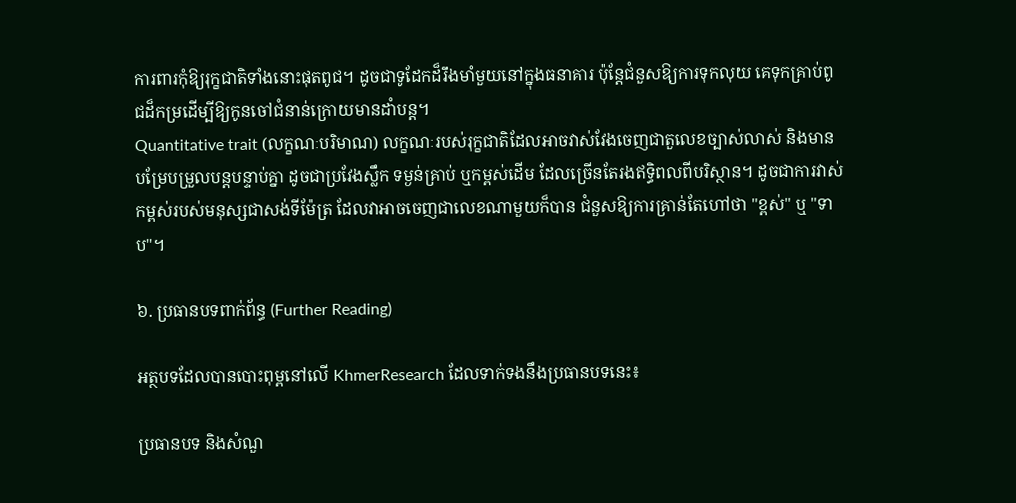ការពារកុំឱ្យរុក្ខជាតិទាំងនោះផុតពូជ។ ដូចជាទូដែកដ៏រឹងមាំមួយនៅក្នុងធនាគារ ប៉ុន្តែជំនួសឱ្យការទុកលុយ គេទុកគ្រាប់ពូជដ៏កម្រដើម្បីឱ្យកូនចៅជំនាន់ក្រោយមានដាំបន្ត។
Quantitative trait (លក្ខណៈបរិមាណ) លក្ខណៈរបស់រុក្ខជាតិដែលអាចវាស់វែងចេញជាតួលេខច្បាស់លាស់ និងមានបម្រែបម្រួលបន្តបន្ទាប់គ្នា ដូចជាប្រវែងស្លឹក ទម្ងន់គ្រាប់ ឬកម្ពស់ដើម ដែលច្រើនតែរងឥទ្ធិពលពីបរិស្ថាន។ ដូចជាការវាស់កម្ពស់របស់មនុស្សជាសង់ទីម៉ែត្រ ដែលវាអាចចេញជាលេខណាមួយក៏បាន ជំនួសឱ្យការគ្រាន់តែហៅថា "ខ្ពស់" ឬ "ទាប"។

៦. ប្រធានបទពាក់ព័ន្ធ (Further Reading)

អត្ថបទដែលបានបោះពុម្ពនៅលើ KhmerResearch ដែលទាក់ទងនឹងប្រធានបទនេះ៖

ប្រធានបទ និងសំណួ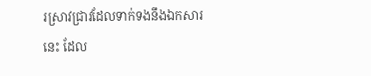រស្រាវជ្រាវដែលទាក់ទងនឹងឯកសារនេះ ដែល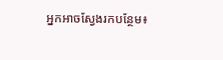អ្នកអាចស្វែងរកបន្ថែម៖